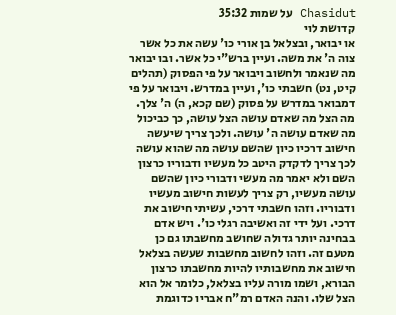Chasidut על שמות 35:32
קדושת לוי
או יבואר, ובצלאל בן אורי כו' עשה את כל אשר צוה ה' את משה. ועיין ברש"י כל אשר. ובו יבואר מה שנאמר ולחשוב ויבואר על פי הפסוק (תהלים קיט, נט) חשבתי כו', ועיין במדרש. ויבואר על פי דמבואר במדרש על פסוק (שם קכא, ה) ה' צלך. מה הצל מה שאדם עושה הצל עושה, כך כביכול מה שאדם עושה ה' עושה. ולכך צריך שיעשה חישוב דרכיו כיון שהשם עושה מה שהוא עושה לכך צריך לדקדק היטב כל מעשיו ודבוריו כרצון השם ולא יאמר מה מעשי ודבורי כיון שהשם עושה מעשיו, רק צריך לעשות חישוב מעשיו ודבוריו. וזהו חשבתי דרכי, עשיתי חישוב את דרכי. ועל ידי זה ואשיבה רגלי כו'. ויש אדם בבחינה יותר גדולה שחושב מחשבתו גם כן מטעם זה. וזהו לחשוב מחשבות שעשה בצלאל חישוב את מחשבותיו להיות מחשבתו כרצון הבורא, ושמו מורה עליו בצלאל, כלומר אל הוא הצל שלו. והנה האדם רמ"ח אבריו כדוגמת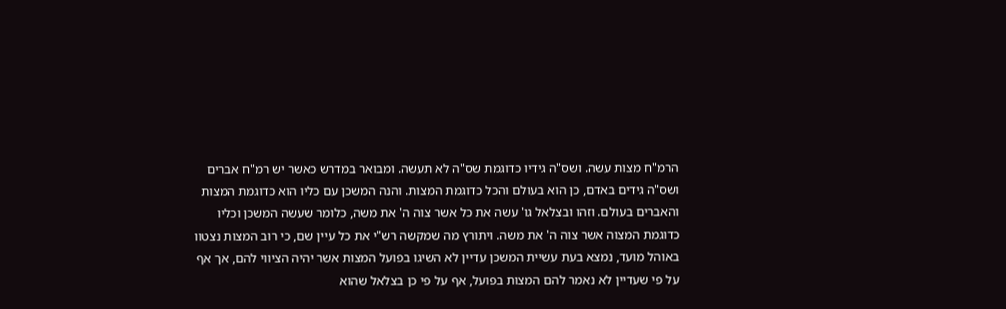הרמ"ח מצות עשה. ושס"ה גידיו כדוגמת שס"ה לא תעשה. ומבואר במדרש כאשר יש רמ"ח אברים ושס"ה גידים באדם, כן הוא בעולם והכל כדוגמת המצות. והנה המשכן עם כליו הוא כדוגמת המצות והאברים בעולם. וזהו ובצלאל גו' עשה את כל אשר צוה ה' את משה, כלומר שעשה המשכן וכליו כדוגמת המצוה אשר צוה ה' את משה. ויתורץ מה שמקשה רש"י את כל עיין שם, כי רוב המצות נצטוו באוהל מועד, נמצא בעת עשיית המשכן עדיין לא השיגו בפועל המצות אשר יהיה הציווי להם, אך אף על פי שעדיין לא נאמר להם המצות בפועל, אף על פי כן בצלאל שהוא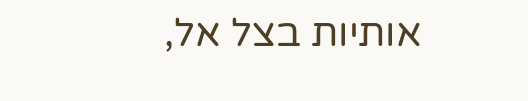אותיות בצל אל,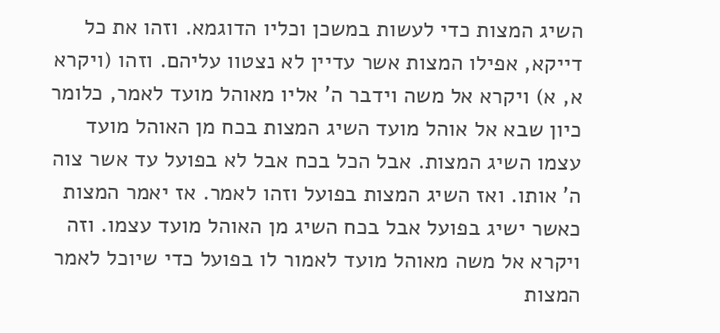השיג המצות כדי לעשות במשכן וכליו הדוגמא. וזהו את כל דייקא, אפילו המצות אשר עדיין לא נצטוו עליהם. וזהו (ויקרא א, א) ויקרא אל משה וידבר ה' אליו מאוהל מועד לאמר, כלומר כיון שבא אל אוהל מועד השיג המצות בכח מן האוהל מועד עצמו השיג המצות. אבל הכל בכח אבל לא בפועל עד אשר צוה ה' אותו. ואז השיג המצות בפועל וזהו לאמר. אז יאמר המצות כאשר ישיג בפועל אבל בכח השיג מן האוהל מועד עצמו. וזה ויקרא אל משה מאוהל מועד לאמור לו בפועל כדי שיוכל לאמר המצות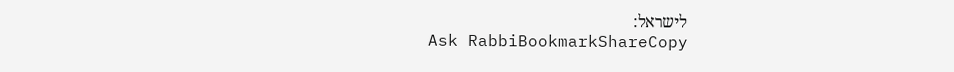לישראל:
Ask RabbiBookmarkShareCopy